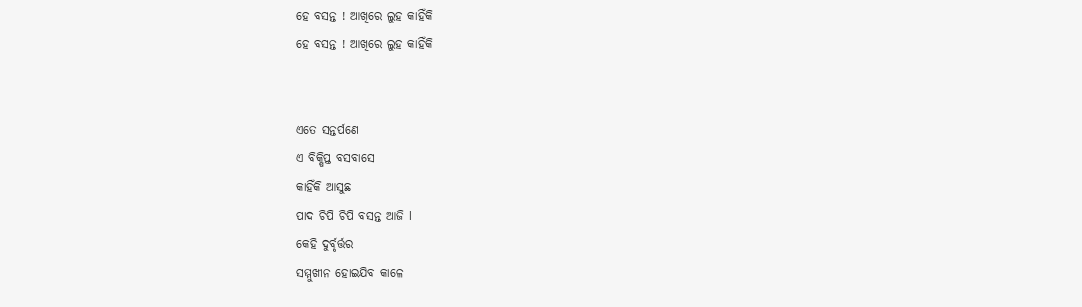ହେ ବସନ୍ତ ! ଆଖିରେ ଲୁହ କାହିଁକି
ହେ ବସନ୍ତ ! ଆଖିରେ ଲୁହ କାହିଁକି


ଏତେ ସନ୍ତର୍ପଣେ
ଏ ବିକ୍ଷିପ୍ତ ବସବାସେ
କାହିଁକି ଆସୁଛ
ପାଦ ଚିପି ଚିପି ବସନ୍ତ ଆଜି l
କେହି ଦୁର୍ବୃର୍ତ୍ତର
ସମ୍ମୁଖୀନ ହୋଇଯିବ କାଳେ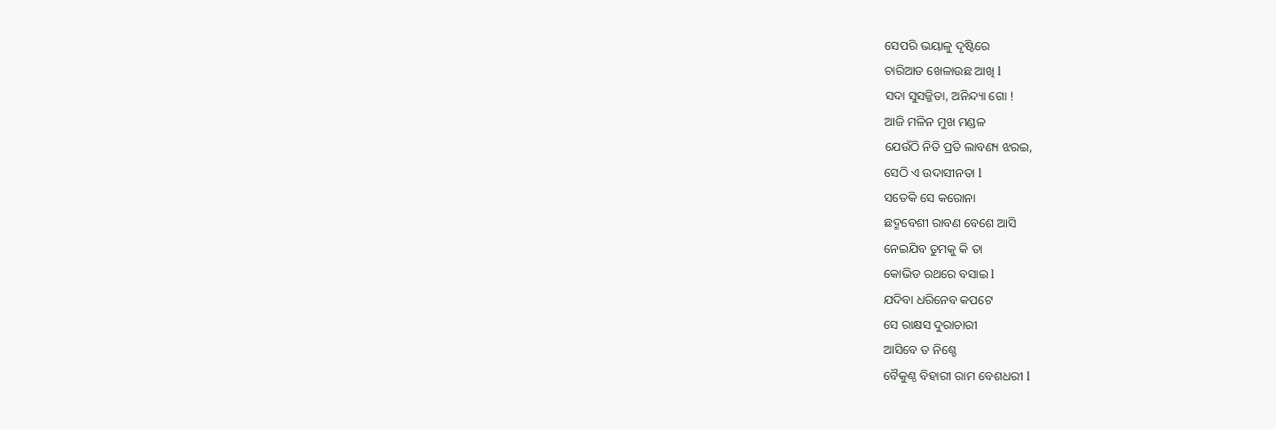ସେପରି ଭୟାଳୁ ଦୃଷ୍ଟିରେ
ଚାରିଆଡ ଖେଳାଉଛ ଆଖି l
ସଦା ସୁସଜ୍ଜିତା, ଅନିନ୍ଦ୍ୟା ଗୋ !
ଆଜି ମଳିନ ମୁଖ ମଣ୍ଡଳ
ଯେଉଁଠି ନିତି ପ୍ରତି ଲାବଣ୍ୟ ଝରଇ,
ସେଠି ଏ ଉଦାସୀନତା l
ସତେକି ସେ କରୋନା
ଛଦ୍ମବେଶୀ ରାବଣ ବେଶେ ଆସି
ନେଇଯିବ ତୁମକୁ କି ତା
କୋଭିଡ ରଥରେ ବସାଇ l
ଯଦିବା ଧରିନେବ କପଟେ
ସେ ରାକ୍ଷସ ଦୁରାଚାରୀ
ଆସିବେ ତ ନିଶ୍ଚେ
ବୈକୁଣ୍ଠ ବିହାରୀ ରାମ ବେଶଧରୀ l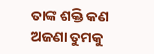ତାଙ୍କ ଶକ୍ତି କଣ ଅଜଣା ତୁମକୁ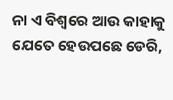ନା ଏ ବିଶ୍ଵରେ ଆଉ କାହାକୁ
ଯେତେ ହେଉପଛେ ଡେରି,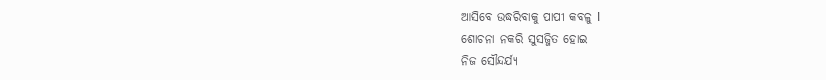ଆସିବେ ଉଦ୍ଧରିବାକୁ ପାପୀ କବଳୁ l
ଶୋଚନା ନକରି ସୁସଜ୍ଜିତ ହୋଇ
ନିଜ ସୌନ୍ଦର୍ଯ୍ୟ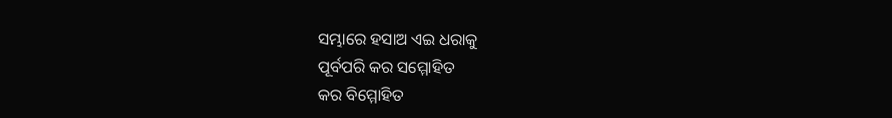ସମ୍ଭାରେ ହସାଅ ଏଇ ଧରାକୁ
ପୂର୍ବପରି କର ସମ୍ମୋହିତ
କର ବିମ୍ମୋହିତ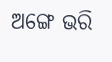ଅଙ୍ଗେ ଭରି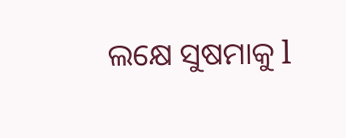ଲକ୍ଷେ ସୁଷମାକୁ l